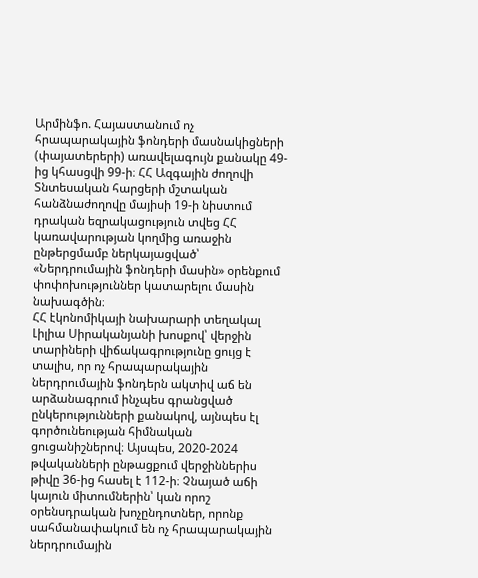Արմինֆո. Հայաստանում ոչ հրապարակային ֆոնդերի մասնակիցների (փայատերերի) առավելագույն քանակը 49-ից կհասցվի 99-ի։ ՀՀ Ազգային ժողովի Տնտեսական հարցերի մշտական հանձնաժողովը մայիսի 19-ի նիստում դրական եզրակացություն տվեց ՀՀ կառավարության կողմից առաջին ընթերցմամբ ներկայացված՝ «Ներդրումային ֆոնդերի մասին» օրենքում փոփոխություններ կատարելու մասին նախագծին։
ՀՀ էկոնոմիկայի նախարարի տեղակալ Լիլիա Սիրականյանի խոսքով՝ վերջին տարիների վիճակագրությունը ցույց է տալիս, որ ոչ հրապարակային ներդրումային ֆոնդերն ակտիվ աճ են արձանագրում ինչպես գրանցված ընկերությունների քանակով, այնպես էլ գործունեության հիմնական ցուցանիշներով։ Այսպես, 2020-2024 թվականների ընթացքում վերջիններիս թիվը 36-ից հասել է 112-ի։ Չնայած աճի կայուն միտումներին՝ կան որոշ օրենսդրական խոչընդոտներ, որոնք սահմանափակում են ոչ հրապարակային ներդրումային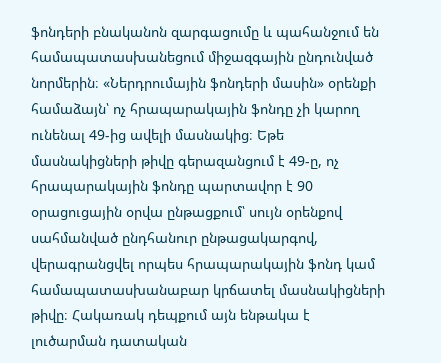ֆոնդերի բնականոն զարգացումը և պահանջում են համապատասխանեցում միջազգային ընդունված նորմերին։ «Ներդրումային ֆոնդերի մասին» օրենքի համաձայն՝ ոչ հրապարակային ֆոնդը չի կարող ունենալ 49-ից ավելի մասնակից։ Եթե մասնակիցների թիվը գերազանցում է 49-ը, ոչ հրապարակային ֆոնդը պարտավոր է 90 օրացուցային օրվա ընթացքում՝ սույն օրենքով սահմանված ընդհանուր ընթացակարգով, վերագրանցվել որպես հրապարակային ֆոնդ կամ համապատասխանաբար կրճատել մասնակիցների թիվը։ Հակառակ դեպքում այն ենթակա է լուծարման դատական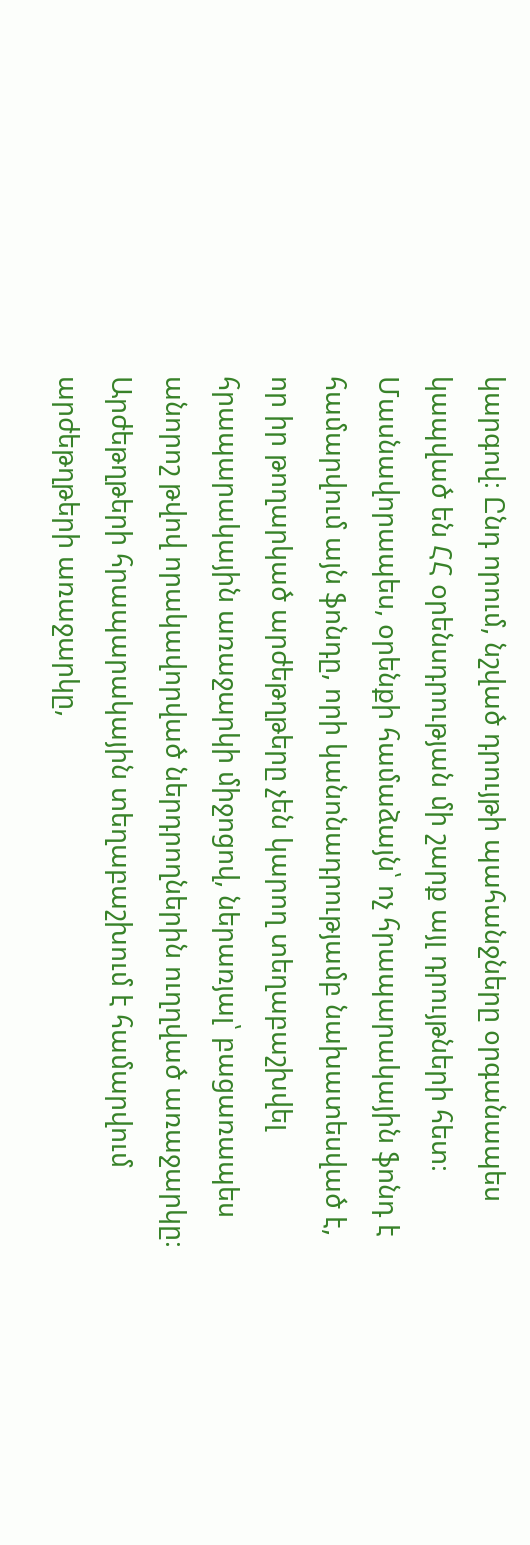կարգով։ Ընդ որում, նշված դրույթի պահանջները օրգանապես կապված են ՀՀ օրենսդրության մի շարք այլ դրույթների հետ։ Մասնավորապես, օրենքի համաձայն՝ ոչ հրապարակային ֆոնդ է համարվում այն ֆոնդը, որի կանոնադրությամբ նախատեսված է, որ իր թողարկած արժեթղթերը չեն կարող տեղաբաշխվել հրապարակային առաջարկի միջոցով, ներառյալ՝ բացառապես անորոշ թվով որակավորված ներդրողներին ուղղված առաջարկը։ Արժեթղթերի հրապարակային տեղաբաշխում է համարվում արժեթղթերի առաջարկը,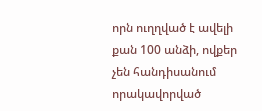որն ուղղված է ավելի քան 100 անձի, ովքեր չեն հանդիսանում որակավորված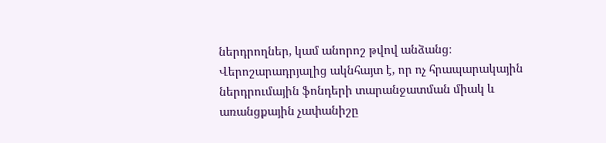ներդրողներ, կամ անորոշ թվով անձանց։
Վերոշարադրյալից ակնհայտ է, որ ոչ հրապարակային ներդրումային ֆոնդերի տարանջատման միակ և առանցքային չափանիշը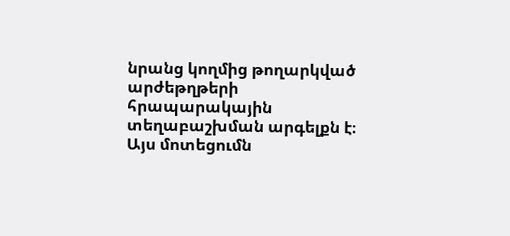նրանց կողմից թողարկված արժեթղթերի հրապարակային տեղաբաշխման արգելքն է։ Այս մոտեցումն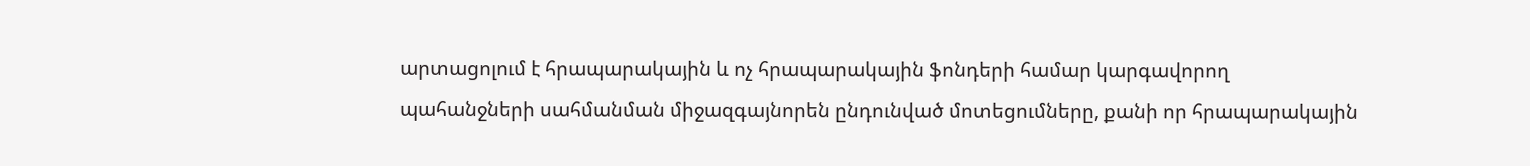արտացոլում է հրապարակային և ոչ հրապարակային ֆոնդերի համար կարգավորող պահանջների սահմանման միջազգայնորեն ընդունված մոտեցումները, քանի որ հրապարակային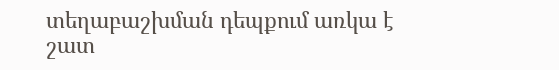տեղաբաշխման դեպքում առկա է շատ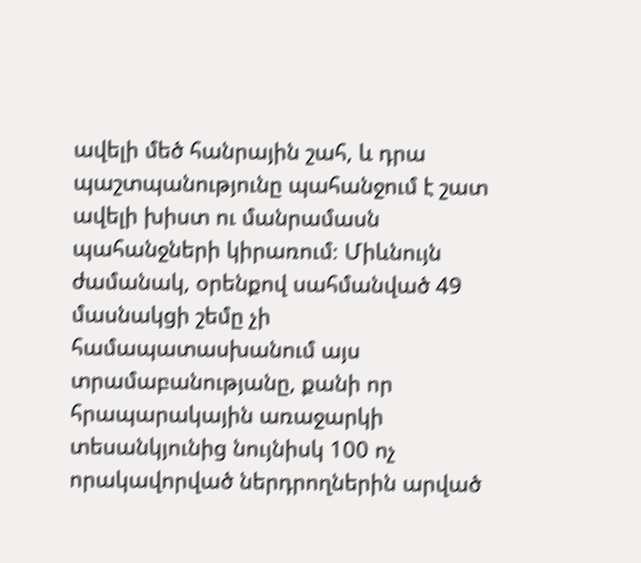ավելի մեծ հանրային շահ, և դրա պաշտպանությունը պահանջում է շատ ավելի խիստ ու մանրամասն պահանջների կիրառում։ Միևնույն ժամանակ, օրենքով սահմանված 49 մասնակցի շեմը չի համապատասխանում այս տրամաբանությանը, քանի որ հրապարակային առաջարկի տեսանկյունից նույնիսկ 100 ոչ որակավորված ներդրողներին արված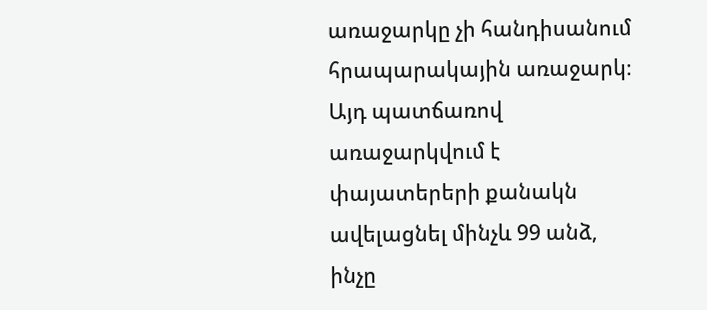առաջարկը չի հանդիսանում հրապարակային առաջարկ։ Այդ պատճառով առաջարկվում է փայատերերի քանակն ավելացնել մինչև 99 անձ, ինչը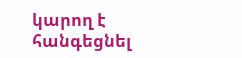կարող է հանգեցնել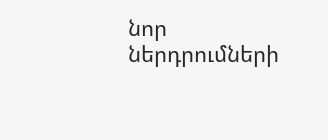նոր ներդրումների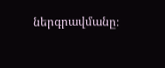ներգրավմանը։